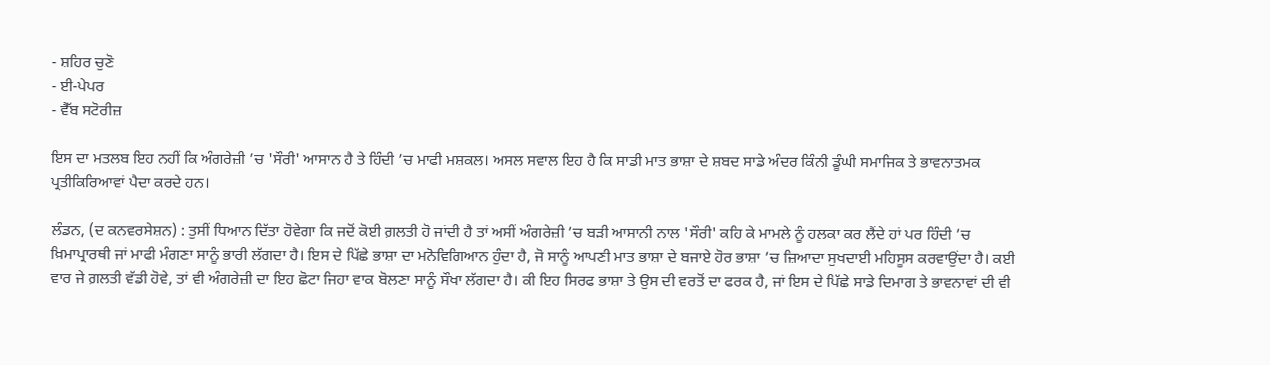- ਸ਼ਹਿਰ ਚੁਣੋ
- ਈ-ਪੇਪਰ
- ਵੈੱਬ ਸਟੋਰੀਜ਼

ਇਸ ਦਾ ਮਤਲਬ ਇਹ ਨਹੀਂ ਕਿ ਅੰਗਰੇਜ਼ੀ ’ਚ 'ਸੌਰੀ' ਆਸਾਨ ਹੈ ਤੇ ਹਿੰਦੀ ’ਚ ਮਾਫੀ ਮਸ਼ਕਲ। ਅਸਲ ਸਵਾਲ ਇਹ ਹੈ ਕਿ ਸਾਡੀ ਮਾਤ ਭਾਸ਼ਾ ਦੇ ਸ਼ਬਦ ਸਾਡੇ ਅੰਦਰ ਕਿੰਨੀ ਡੂੰਘੀ ਸਮਾਜਿਕ ਤੇ ਭਾਵਨਾਤਮਕ ਪ੍ਰਤੀਕਿਰਿਆਵਾਂ ਪੈਦਾ ਕਰਦੇ ਹਨ।

ਲੰਡਨ, (ਦ ਕਨਵਰਸੇਸ਼ਨ) : ਤੁਸੀਂ ਧਿਆਨ ਦਿੱਤਾ ਹੋਵੇਗਾ ਕਿ ਜਦੋਂ ਕੋਈ ਗ਼ਲਤੀ ਹੋ ਜਾਂਦੀ ਹੈ ਤਾਂ ਅਸੀਂ ਅੰਗਰੇਜ਼ੀ ’ਚ ਬੜੀ ਆਸਾਨੀ ਨਾਲ 'ਸੌਰੀ' ਕਹਿ ਕੇ ਮਾਮਲੇ ਨੂੰ ਹਲਕਾ ਕਰ ਲੈਂਦੇ ਹਾਂ ਪਰ ਹਿੰਦੀ ’ਚ ਖ਼ਿਮਾਪ੍ਰਾਰਥੀ ਜਾਂ ਮਾਫੀ ਮੰਗਣਾ ਸਾਨੂੰ ਭਾਰੀ ਲੱਗਦਾ ਹੈ। ਇਸ ਦੇ ਪਿੱਛੇ ਭਾਸ਼ਾ ਦਾ ਮਨੋਵਿਗਿਆਨ ਹੁੰਦਾ ਹੈ, ਜੋ ਸਾਨੂੰ ਆਪਣੀ ਮਾਤ ਭਾਸ਼ਾ ਦੇ ਬਜਾਏ ਹੋਰ ਭਾਸ਼ਾ ’ਚ ਜ਼ਿਆਦਾ ਸੁਖਦਾਈ ਮਹਿਸੂਸ ਕਰਵਾਉਂਦਾ ਹੈ। ਕਈ ਵਾਰ ਜੇ ਗ਼ਲਤੀ ਵੱਡੀ ਹੋਵੇ, ਤਾਂ ਵੀ ਅੰਗਰੇਜ਼ੀ ਦਾ ਇਹ ਛੋਟਾ ਜਿਹਾ ਵਾਕ ਬੋਲਣਾ ਸਾਨੂੰ ਸੌਖਾ ਲੱਗਦਾ ਹੈ। ਕੀ ਇਹ ਸਿਰਫ ਭਾਸ਼ਾ ਤੇ ਉਸ ਦੀ ਵਰਤੋਂ ਦਾ ਫਰਕ ਹੈ, ਜਾਂ ਇਸ ਦੇ ਪਿੱਛੇ ਸਾਡੇ ਦਿਮਾਗ ਤੇ ਭਾਵਨਾਵਾਂ ਦੀ ਵੀ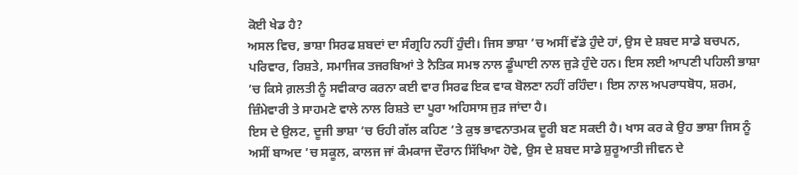ਕੋਈ ਖੇਡ ਹੈ?
ਅਸਲ ਵਿਚ, ਭਾਸ਼ਾ ਸਿਰਫ ਸ਼ਬਦਾਂ ਦਾ ਸੰਗ੍ਰਹਿ ਨਹੀਂ ਹੁੰਦੀ। ਜਿਸ ਭਾਸ਼ਾ ’ਚ ਅਸੀਂ ਵੱਡੇ ਹੁੰਦੇ ਹਾਂ, ਉਸ ਦੇ ਸ਼ਬਦ ਸਾਡੇ ਬਚਪਨ, ਪਰਿਵਾਰ, ਰਿਸ਼ਤੇ, ਸਮਾਜਿਕ ਤਜਰਬਿਆਂ ਤੇ ਨੈਤਿਕ ਸਮਝ ਨਾਲ ਡੂੰਘਾਈ ਨਾਲ ਜੁੜੇ ਹੁੰਦੇ ਹਨ। ਇਸ ਲਈ ਆਪਣੀ ਪਹਿਲੀ ਭਾਸ਼ਾ ’ਚ ਕਿਸੇ ਗ਼ਲਤੀ ਨੂੰ ਸਵੀਕਾਰ ਕਰਨਾ ਕਈ ਵਾਰ ਸਿਰਫ ਇਕ ਵਾਕ ਬੋਲਣਾ ਨਹੀਂ ਰਹਿੰਦਾ। ਇਸ ਨਾਲ ਅਪਰਾਧਬੋਧ, ਸ਼ਰਮ, ਜ਼ਿੰਮੇਵਾਰੀ ਤੇ ਸਾਹਮਣੇ ਵਾਲੇ ਨਾਲ ਰਿਸ਼ਤੇ ਦਾ ਪੂਰਾ ਅਹਿਸਾਸ ਜੁੜ ਜਾਂਦਾ ਹੈ।
ਇਸ ਦੇ ਉਲਟ, ਦੂਜੀ ਭਾਸ਼ਾ ’ਚ ਓਹੀ ਗੱਲ ਕਹਿਣ ’ਤੇ ਕੁਝ ਭਾਵਨਾਤਮਕ ਦੂਰੀ ਬਣ ਸਕਦੀ ਹੈ। ਖਾਸ ਕਰ ਕੇ ਉਹ ਭਾਸ਼ਾ ਜਿਸ ਨੂੰ ਅਸੀਂ ਬਾਅਦ ’ਚ ਸਕੂਲ, ਕਾਲਜ ਜਾਂ ਕੰਮਕਾਜ ਦੌਰਾਨ ਸਿੱਖਿਆ ਹੋਵੇ, ਉਸ ਦੇ ਸ਼ਬਦ ਸਾਡੇ ਸ਼ੁਰੂਆਤੀ ਜੀਵਨ ਦੇ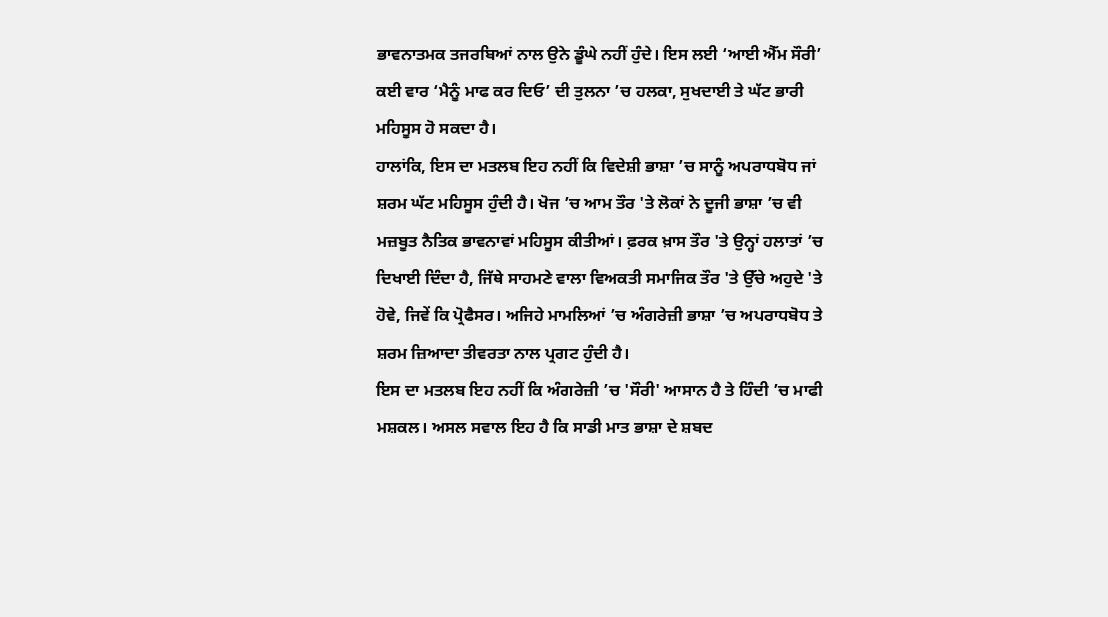ਭਾਵਨਾਤਮਕ ਤਜਰਬਿਆਂ ਨਾਲ ਉਨੇ ਡੂੰਘੇ ਨਹੀਂ ਹੁੰਦੇ। ਇਸ ਲਈ ‘ਆਈ ਐੱਮ ਸੌਰੀ’ ਕਈ ਵਾਰ ‘ਮੈਨੂੰ ਮਾਫ ਕਰ ਦਿਓ’ ਦੀ ਤੁਲਨਾ ’ਚ ਹਲਕਾ, ਸੁਖਦਾਈ ਤੇ ਘੱਟ ਭਾਰੀ ਮਹਿਸੂਸ ਹੋ ਸਕਦਾ ਹੈ।
ਹਾਲਾਂਕਿ, ਇਸ ਦਾ ਮਤਲਬ ਇਹ ਨਹੀਂ ਕਿ ਵਿਦੇਸ਼ੀ ਭਾਸ਼ਾ ’ਚ ਸਾਨੂੰ ਅਪਰਾਧਬੋਧ ਜਾਂ ਸ਼ਰਮ ਘੱਟ ਮਹਿਸੂਸ ਹੁੰਦੀ ਹੈ। ਖੋਜ ’ਚ ਆਮ ਤੌਰ 'ਤੇ ਲੋਕਾਂ ਨੇ ਦੂਜੀ ਭਾਸ਼ਾ ’ਚ ਵੀ ਮਜ਼ਬੂਤ ਨੈਤਿਕ ਭਾਵਨਾਵਾਂ ਮਹਿਸੂਸ ਕੀਤੀਆਂ। ਫ਼ਰਕ ਖ਼ਾਸ ਤੌਰ 'ਤੇ ਉਨ੍ਹਾਂ ਹਲਾਤਾਂ ’ਚ ਦਿਖਾਈ ਦਿੰਦਾ ਹੈ, ਜਿੱਥੇ ਸਾਹਮਣੇ ਵਾਲਾ ਵਿਅਕਤੀ ਸਮਾਜਿਕ ਤੌਰ 'ਤੇ ਉੱਚੇ ਅਹੁਦੇ 'ਤੇ ਹੋਵੇ, ਜਿਵੇਂ ਕਿ ਪ੍ਰੋਫੈਸਰ। ਅਜਿਹੇ ਮਾਮਲਿਆਂ ’ਚ ਅੰਗਰੇਜ਼ੀ ਭਾਸ਼ਾ ’ਚ ਅਪਰਾਧਬੋਧ ਤੇ ਸ਼ਰਮ ਜ਼ਿਆਦਾ ਤੀਵਰਤਾ ਨਾਲ ਪ੍ਰਗਟ ਹੁੰਦੀ ਹੈ।
ਇਸ ਦਾ ਮਤਲਬ ਇਹ ਨਹੀਂ ਕਿ ਅੰਗਰੇਜ਼ੀ ’ਚ 'ਸੌਰੀ' ਆਸਾਨ ਹੈ ਤੇ ਹਿੰਦੀ ’ਚ ਮਾਫੀ ਮਸ਼ਕਲ। ਅਸਲ ਸਵਾਲ ਇਹ ਹੈ ਕਿ ਸਾਡੀ ਮਾਤ ਭਾਸ਼ਾ ਦੇ ਸ਼ਬਦ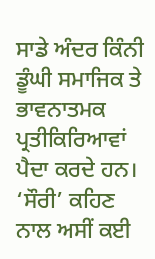ਸਾਡੇ ਅੰਦਰ ਕਿੰਨੀ ਡੂੰਘੀ ਸਮਾਜਿਕ ਤੇ ਭਾਵਨਾਤਮਕ ਪ੍ਰਤੀਕਿਰਿਆਵਾਂ ਪੈਦਾ ਕਰਦੇ ਹਨ।
‘ਸੌਰੀ’ ਕਹਿਣ ਨਾਲ ਅਸੀਂ ਕਈ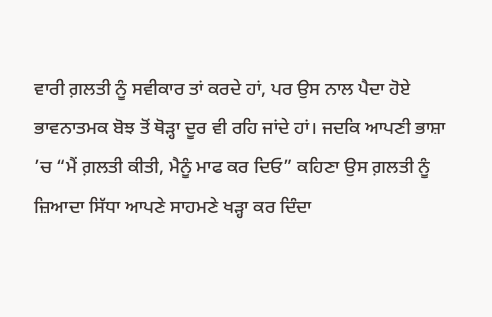ਵਾਰੀ ਗ਼ਲਤੀ ਨੂੰ ਸਵੀਕਾਰ ਤਾਂ ਕਰਦੇ ਹਾਂ, ਪਰ ਉਸ ਨਾਲ ਪੈਦਾ ਹੋਏ ਭਾਵਨਾਤਮਕ ਬੋਝ ਤੋਂ ਥੋੜ੍ਹਾ ਦੂਰ ਵੀ ਰਹਿ ਜਾਂਦੇ ਹਾਂ। ਜਦਕਿ ਆਪਣੀ ਭਾਸ਼ਾ ’ਚ “ਮੈਂ ਗ਼ਲਤੀ ਕੀਤੀ, ਮੈਨੂੰ ਮਾਫ ਕਰ ਦਿਓ” ਕਹਿਣਾ ਉਸ ਗ਼ਲਤੀ ਨੂੰ ਜ਼ਿਆਦਾ ਸਿੱਧਾ ਆਪਣੇ ਸਾਹਮਣੇ ਖੜ੍ਹਾ ਕਰ ਦਿੰਦਾ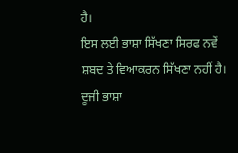ਹੈ।
ਇਸ ਲਈ ਭਾਸ਼ਾ ਸਿੱਖਣਾ ਸਿਰਫ ਨਵੇਂ ਸ਼ਬਦ ਤੇ ਵਿਆਕਰਨ ਸਿੱਖਣਾ ਨਹੀਂ ਹੈ। ਦੂਜੀ ਭਾਸ਼ਾ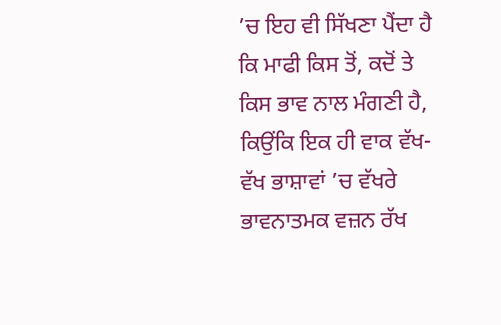’ਚ ਇਹ ਵੀ ਸਿੱਖਣਾ ਪੈਂਦਾ ਹੈ ਕਿ ਮਾਫੀ ਕਿਸ ਤੋਂ, ਕਦੋਂ ਤੇ ਕਿਸ ਭਾਵ ਨਾਲ ਮੰਗਣੀ ਹੈ, ਕਿਉਂਕਿ ਇਕ ਹੀ ਵਾਕ ਵੱਖ-ਵੱਖ ਭਾਸ਼ਾਵਾਂ ’ਚ ਵੱਖਰੇ ਭਾਵਨਾਤਮਕ ਵਜ਼ਨ ਰੱਖ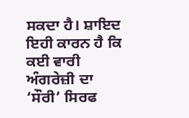ਸਕਦਾ ਹੈ। ਸ਼ਾਇਦ ਇਹੀ ਕਾਰਨ ਹੈ ਕਿ ਕਈ ਵਾਰੀ ਅੰਗਰੇਜ਼ੀ ਦਾ ‘ਸੌਰੀ’ ਸਿਰਫ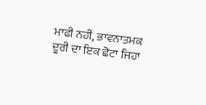ਮਾਫੀ ਨਹੀਂ, ਭਾਵਨਾਤਮਕ ਦੂਰੀ ਦਾ ਇਕ ਛੋਟਾ ਜਿਹਾ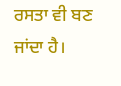ਰਸਤਾ ਵੀ ਬਣ ਜਾਂਦਾ ਹੈ।